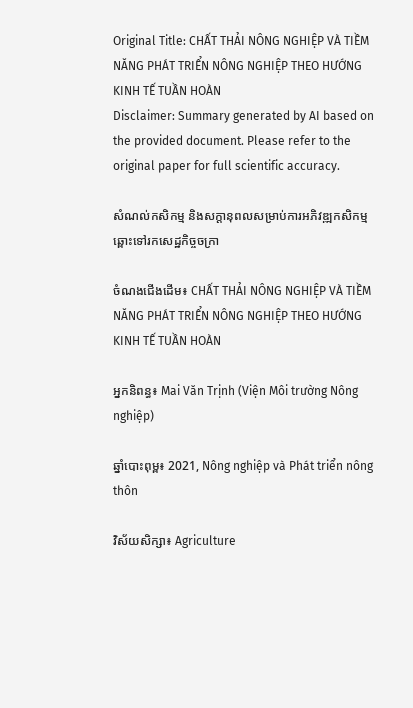Original Title: CHẤT THẢI NÔNG NGHIỆP VÀ TIỀM NĂNG PHÁT TRIỂN NÔNG NGHIỆP THEO HƯỚNG KINH TẾ TUẦN HOÀN
Disclaimer: Summary generated by AI based on the provided document. Please refer to the original paper for full scientific accuracy.

សំណល់កសិកម្ម និងសក្តានុពលសម្រាប់ការអភិវឌ្ឍកសិកម្មឆ្ពោះទៅរកសេដ្ឋកិច្ចចក្រា

ចំណងជើងដើម៖ CHẤT THẢI NÔNG NGHIỆP VÀ TIỀM NĂNG PHÁT TRIỂN NÔNG NGHIỆP THEO HƯỚNG KINH TẾ TUẦN HOÀN

អ្នកនិពន្ធ៖ Mai Văn Trịnh (Viện Môi trường Nông nghiệp)

ឆ្នាំបោះពុម្ព៖ 2021, Nông nghiệp và Phát triển nông thôn

វិស័យសិក្សា៖ Agriculture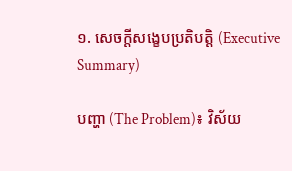១. សេចក្តីសង្ខេបប្រតិបត្តិ (Executive Summary)

បញ្ហា (The Problem)៖ វិស័យ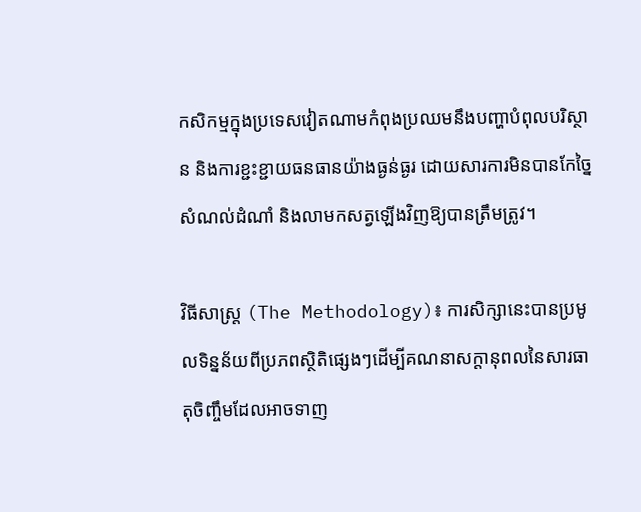កសិកម្មក្នុងប្រទេសវៀតណាមកំពុងប្រឈមនឹងបញ្ហាបំពុលបរិស្ថាន និងការខ្ជះខ្ជាយធនធានយ៉ាងធ្ងន់ធ្ងរ ដោយសារការមិនបានកែច្នៃសំណល់ដំណាំ និងលាមកសត្វឡើងវិញឱ្យបានត្រឹមត្រូវ។

វិធីសាស្ត្រ (The Methodology)៖ ការសិក្សានេះបានប្រមូលទិន្នន័យពីប្រភពស្ថិតិផ្សេងៗដើម្បីគណនាសក្តានុពលនៃសារធាតុចិញ្ចឹមដែលអាចទាញ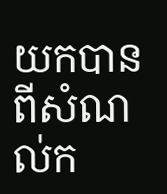យកបានពីសំណល់ក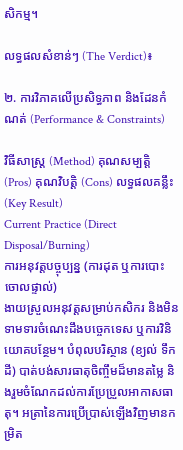សិកម្ម។

លទ្ធផលសំខាន់ៗ (The Verdict)៖

២. ការវិភាគលើប្រសិទ្ធភាព និងដែនកំណត់ (Performance & Constraints)

វិធីសាស្ត្រ (Method) គុណសម្បត្តិ (Pros) គុណវិបត្តិ (Cons) លទ្ធផលគន្លឹះ (Key Result)
Current Practice (Direct Disposal/Burning)
ការអនុវត្តបច្ចុប្បន្ន (ការដុត ឬការបោះចោលផ្ទាល់)
ងាយស្រួលអនុវត្តសម្រាប់កសិករ និងមិនទាមទារចំណេះដឹងបច្ចេកទេស ឬការវិនិយោគបន្ថែម។ បំពុលបរិស្ថាន (ខ្យល់ ទឹក ដី) បាត់បង់សារធាតុចិញ្ចឹមដ៏មានតម្លៃ និងរួមចំណែកដល់ការប្រែប្រួលអាកាសធាតុ។ អត្រានៃការប្រើប្រាស់ឡើងវិញមានកម្រិត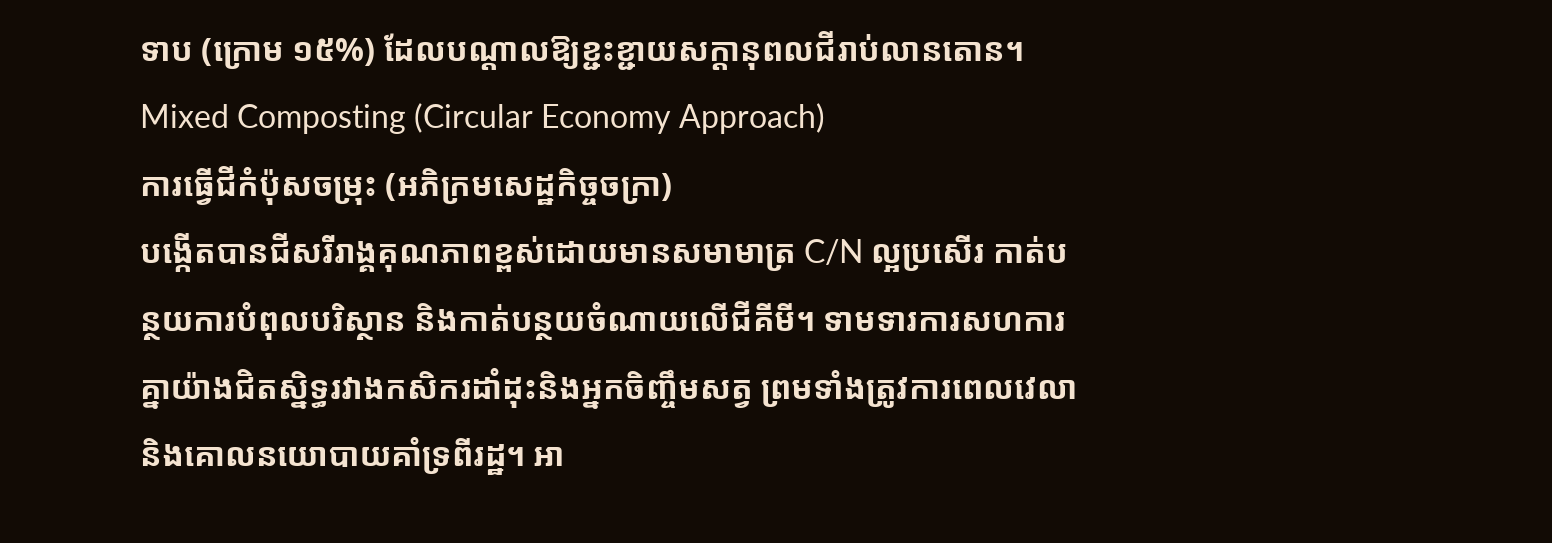ទាប (ក្រោម ១៥%) ដែលបណ្តាលឱ្យខ្ជះខ្ជាយសក្តានុពលជីរាប់លានតោន។
Mixed Composting (Circular Economy Approach)
ការធ្វើជីកំប៉ុសចម្រុះ (អភិក្រមសេដ្ឋកិច្ចចក្រា)
បង្កើតបានជីសរីរាង្គគុណភាពខ្ពស់ដោយមានសមាមាត្រ C/N ល្អប្រសើរ កាត់បន្ថយការបំពុលបរិស្ថាន និងកាត់បន្ថយចំណាយលើជីគីមី។ ទាមទារការសហការគ្នាយ៉ាងជិតស្និទ្ធរវាងកសិករដាំដុះនិងអ្នកចិញ្ចឹមសត្វ ព្រមទាំងត្រូវការពេលវេលា និងគោលនយោបាយគាំទ្រពីរដ្ឋ។ អា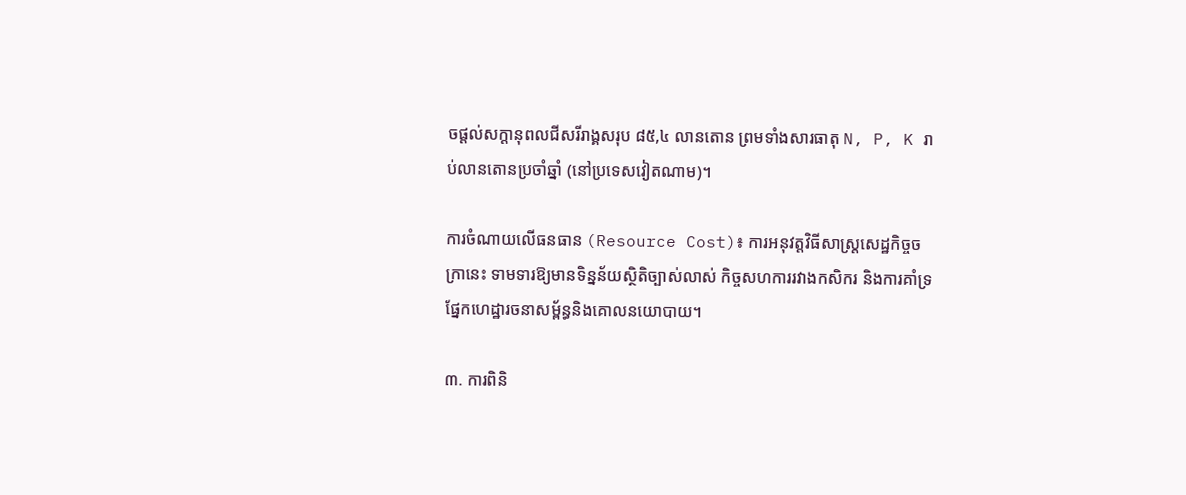ចផ្តល់សក្តានុពលជីសរីរាង្គសរុប ៨៥,៤ លានតោន ព្រមទាំងសារធាតុ N, P, K រាប់លានតោនប្រចាំឆ្នាំ (នៅប្រទេសវៀតណាម)។

ការចំណាយលើធនធាន (Resource Cost)៖ ការអនុវត្តវិធីសាស្ត្រសេដ្ឋកិច្ចចក្រានេះ ទាមទារឱ្យមានទិន្នន័យស្ថិតិច្បាស់លាស់ កិច្ចសហការរវាងកសិករ និងការគាំទ្រផ្នែកហេដ្ឋារចនាសម្ព័ន្ធនិងគោលនយោបាយ។

៣. ការពិនិ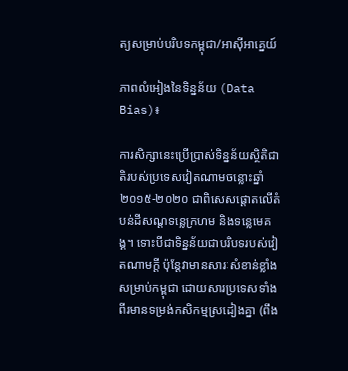ត្យសម្រាប់បរិបទកម្ពុជា/អាស៊ីអាគ្នេយ៍

ភាពលំអៀងនៃទិន្នន័យ (Data Bias)៖

ការសិក្សានេះប្រើប្រាស់ទិន្នន័យស្ថិតិជាតិរបស់ប្រទេសវៀតណាមចន្លោះឆ្នាំ ២០១៥-២០២០ ជាពិសេសផ្តោតលើតំបន់ដីសណ្តទន្លេក្រហម និងទន្លេមេគង្គ។ ទោះបីជាទិន្នន័យជាបរិបទរបស់វៀតណាមក្តី ប៉ុន្តែវាមានសារៈសំខាន់ខ្លាំងសម្រាប់កម្ពុជា ដោយសារប្រទេសទាំងពីរមានទម្រង់កសិកម្មស្រដៀងគ្នា (ពឹង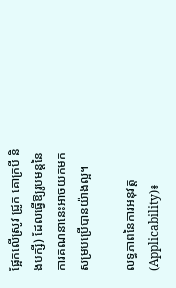ផ្អែកលើស្រូវ ជ្រូក គោក្របី និងបក្សី) ដែលធ្វើឱ្យរូបមន្តនៃការគណនានេះអាចយកមកសម្របប្រើបានយ៉ាងល្អ។

លទ្ធភាពនៃការអនុវត្ត (Applicability)៖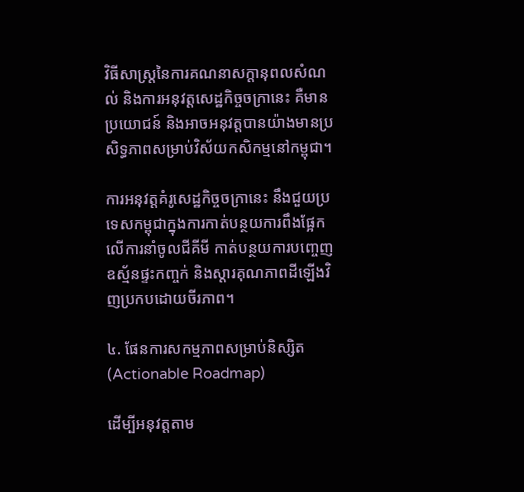វិធីសាស្ត្រនៃការគណនាសក្តានុពលសំណល់ និងការអនុវត្តសេដ្ឋកិច្ចចក្រានេះ គឺមានប្រយោជន៍ និងអាចអនុវត្តបានយ៉ាងមានប្រសិទ្ធភាពសម្រាប់វិស័យកសិកម្មនៅកម្ពុជា។

ការអនុវត្តគំរូសេដ្ឋកិច្ចចក្រានេះ នឹងជួយប្រទេសកម្ពុជាក្នុងការកាត់បន្ថយការពឹងផ្អែកលើការនាំចូលជីគីមី កាត់បន្ថយការបញ្ចេញឧស្ម័នផ្ទះកញ្ចក់ និងស្តារគុណភាពដីឡើងវិញប្រកបដោយចីរភាព។

៤. ផែនការសកម្មភាពសម្រាប់និស្សិត (Actionable Roadmap)

ដើម្បីអនុវត្តតាម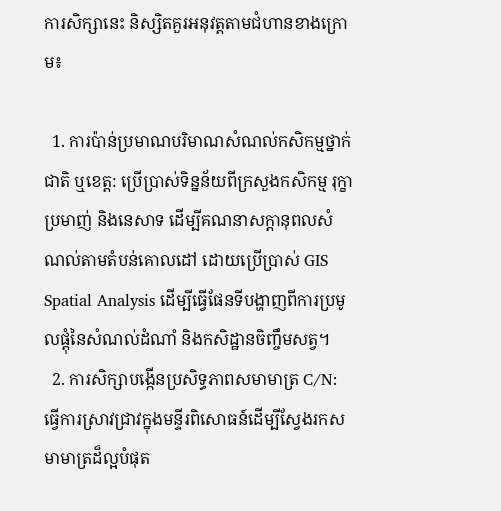ការសិក្សានេះ និស្សិតគួរអនុវត្តតាមជំហានខាងក្រោម៖

  1. ការប៉ាន់ប្រមាណបរិមាណសំណល់កសិកម្មថ្នាក់ជាតិ ឬខេត្ត: ប្រើប្រាស់ទិន្នន័យពីក្រសួងកសិកម្ម រុក្ខាប្រមាញ់ និងនេសាទ ដើម្បីគណនាសក្តានុពលសំណល់តាមតំបន់គោលដៅ ដោយប្រើប្រាស់ GIS Spatial Analysis ដើម្បីធ្វើផែនទីបង្ហាញពីការប្រមូលផ្តុំនៃសំណល់ដំណាំ និងកសិដ្ឋានចិញ្ចឹមសត្វ។
  2. ការសិក្សាបង្កើនប្រសិទ្ធភាពសមាមាត្រ C/N: ធ្វើការស្រាវជ្រាវក្នុងមន្ទីរពិសោធន៍ដើម្បីស្វែងរកសមាមាត្រដ៏ល្អបំផុត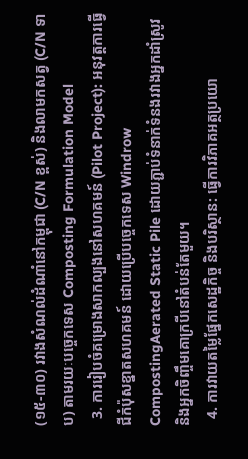(១៥-៣០) រវាងសំណល់ដំណាំនៅកម្ពុជា (C/N ខ្ពស់) និងលាមកសត្វ (C/N ទាប) តាមរយៈបច្ចេកទេស Composting Formulation Model
  3. ការរៀបចំគម្រោងសាកល្បងនៅសហគមន៍ (Pilot Project): អនុវត្តការធ្វើជីកំប៉ុសខ្នាតសហគមន៍ ដោយប្រើបច្ចេកទេស Windrow CompostingAerated Static Pile ដោយភ្ជាប់ទំនាក់ទំនងរវាងអ្នកដាំស្រូវ និងអ្នកចិញ្ចឹមគោក្របីនៅតំបន់តែមួយ។
  4. ការវាយតម្លៃផ្នែកសេដ្ឋកិច្ច និងបរិស្ថាន: ធ្វើការវិភាគអត្ថប្រយោ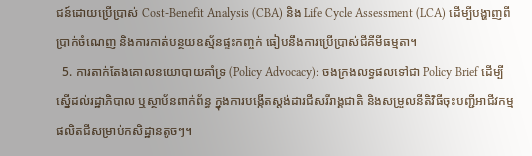ជន៍ដោយប្រើប្រាស់ Cost-Benefit Analysis (CBA) និង Life Cycle Assessment (LCA) ដើម្បីបង្ហាញពីប្រាក់ចំណេញ និងការកាត់បន្ថយឧស្ម័នផ្ទះកញ្ចក់ ធៀបនឹងការប្រើប្រាស់ជីគីមីធម្មតា។
  5. ការតាក់តែងគោលនយោបាយគាំទ្រ (Policy Advocacy): ចងក្រងលទ្ធផលទៅជា Policy Brief ដើម្បីស្នើដល់រដ្ឋាភិបាល ឬស្ថាប័នពាក់ព័ន្ធ ក្នុងការបង្កើតស្តង់ដារជីសរីរាង្គជាតិ និងសម្រួលនីតិវិធីចុះបញ្ជីអាជីវកម្មផលិតជីសម្រាប់កសិដ្ឋានតូចៗ។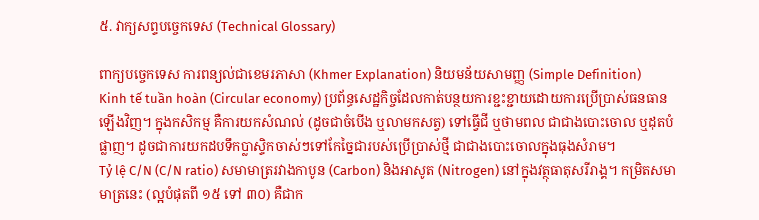៥. វាក្យសព្ទបច្ចេកទេស (Technical Glossary)

ពាក្យបច្ចេកទេស ការពន្យល់ជាខេមរភាសា (Khmer Explanation) និយមន័យសាមញ្ញ (Simple Definition)
Kinh tế tuần hoàn (Circular economy) ប្រព័ន្ធសេដ្ឋកិច្ចដែលកាត់បន្ថយការខ្ជះខ្ជាយដោយការប្រើប្រាស់ធនធានឡើងវិញ។ ក្នុងកសិកម្ម គឺការយកសំណល់ (ដូចជាចំបើង ឬលាមកសត្វ) ទៅធ្វើជី ឬថាមពល ជាជាងបោះចោល ឬដុតបំផ្លាញ។ ដូចជាការយកដបទឹកប្លាស្ទិកចាស់ៗទៅកែច្នៃជារបស់ប្រើប្រាស់ថ្មី ជាជាងបោះចោលក្នុងធុងសំរាម។
Tỷ lệ C/N (C/N ratio) សមាមាត្ររវាងកាបូន (Carbon) និងអាសូត (Nitrogen) នៅក្នុងវត្ថុធាតុសរីរាង្គ។ កម្រិតសមាមាត្រនេះ (ល្អបំផុតពី ១៥ ទៅ ៣០) គឺជាក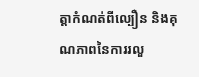ត្តាកំណត់ពីល្បឿន និងគុណភាពនៃការរលួ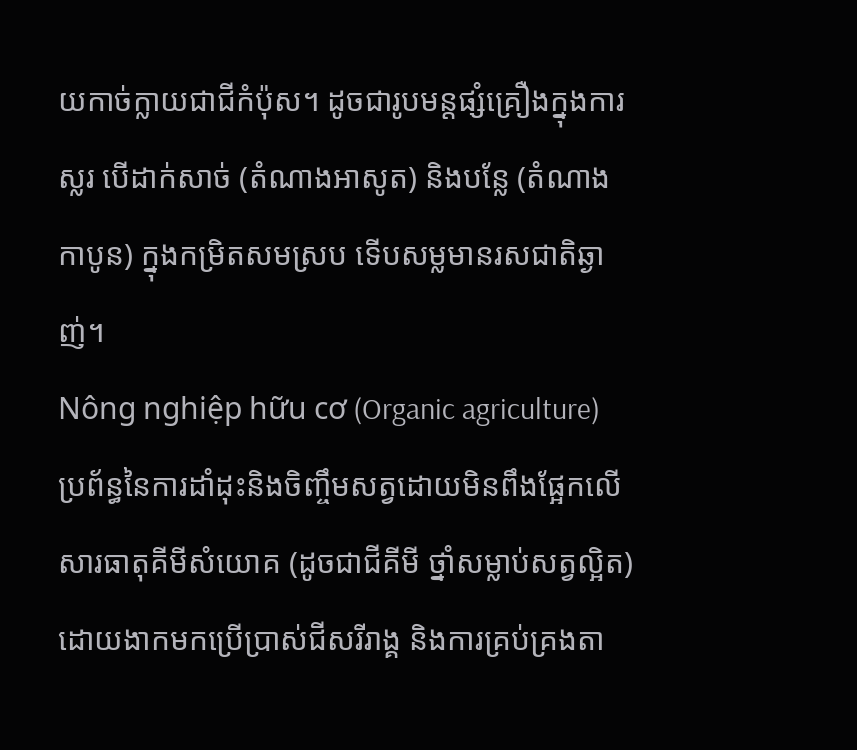យកាច់ក្លាយជាជីកំប៉ុស។ ដូចជារូបមន្តផ្សំគ្រឿងក្នុងការស្លរ បើដាក់សាច់ (តំណាងអាសូត) និងបន្លែ (តំណាងកាបូន) ក្នុងកម្រិតសមស្រប ទើបសម្លមានរសជាតិឆ្ងាញ់។
Nông nghiệp hữu cơ (Organic agriculture) ប្រព័ន្ធនៃការដាំដុះនិងចិញ្ចឹមសត្វដោយមិនពឹងផ្អែកលើសារធាតុគីមីសំយោគ (ដូចជាជីគីមី ថ្នាំសម្លាប់សត្វល្អិត) ដោយងាកមកប្រើប្រាស់ជីសរីរាង្គ និងការគ្រប់គ្រងតា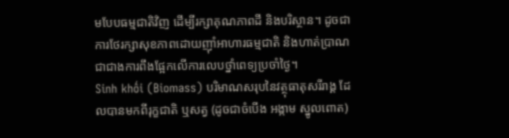មបែបធម្មជាតិវិញ ដើម្បីរក្សាគុណភាពដី និងបរិស្ថាន។ ដូចជាការថែរក្សាសុខភាពដោយញ៉ាំអាហារធម្មជាតិ និងហាត់ប្រាណ ជាជាងការពឹងផ្អែកលើការលេបថ្នាំពេទ្យប្រចាំថ្ងៃ។
Sinh khối (Biomass) បរិមាណសរុបនៃវត្ថុធាតុសរីរាង្គ ដែលបានមកពីរុក្ខជាតិ ឬសត្វ (ដូចជាចំបើង អង្កាម ស្នូលពោត)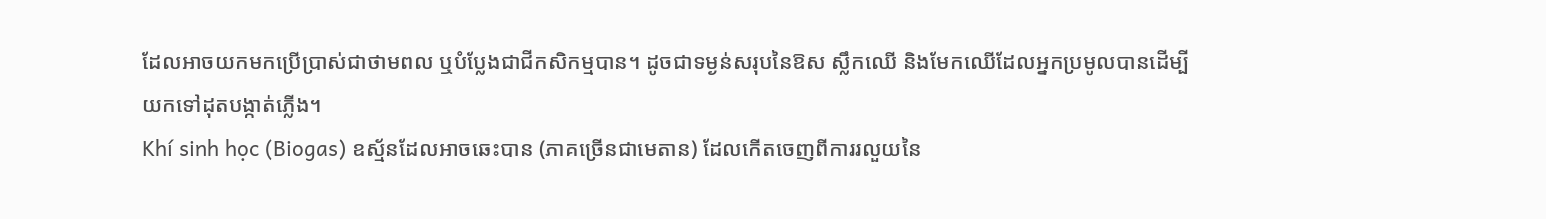ដែលអាចយកមកប្រើប្រាស់ជាថាមពល ឬបំប្លែងជាជីកសិកម្មបាន។ ដូចជាទម្ងន់សរុបនៃឱស ស្លឹកឈើ និងមែកឈើដែលអ្នកប្រមូលបានដើម្បីយកទៅដុតបង្កាត់ភ្លើង។
Khí sinh học (Biogas) ឧស្ម័នដែលអាចឆេះបាន (ភាគច្រើនជាមេតាន) ដែលកើតចេញពីការរលួយនៃ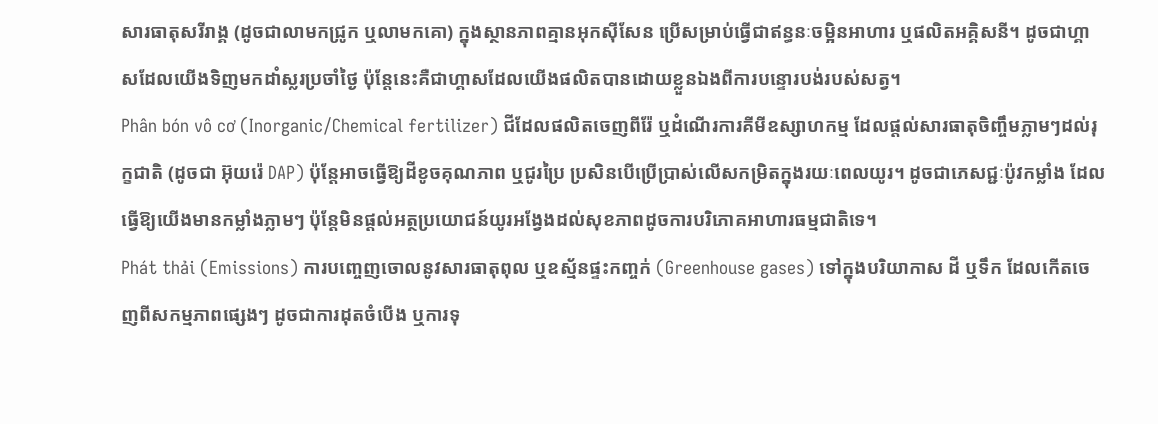សារធាតុសរីរាង្គ (ដូចជាលាមកជ្រូក ឬលាមកគោ) ក្នុងស្ថានភាពគ្មានអុកស៊ីសែន ប្រើសម្រាប់ធ្វើជាឥន្ធនៈចម្អិនអាហារ ឬផលិតអគ្គិសនី។ ដូចជាហ្គាសដែលយើងទិញមកដាំស្លរប្រចាំថ្ងៃ ប៉ុន្តែនេះគឺជាហ្គាសដែលយើងផលិតបានដោយខ្លួនឯងពីការបន្ទោរបង់របស់សត្វ។
Phân bón vô cơ (Inorganic/Chemical fertilizer) ជីដែលផលិតចេញពីរ៉ែ ឬដំណើរការគីមីឧស្សាហកម្ម ដែលផ្តល់សារធាតុចិញ្ចឹមភ្លាមៗដល់រុក្ខជាតិ (ដូចជា អ៊ុយរ៉េ DAP) ប៉ុន្តែអាចធ្វើឱ្យដីខូចគុណភាព ឬជូរប្រៃ ប្រសិនបើប្រើប្រាស់លើសកម្រិតក្នុងរយៈពេលយូរ។ ដូចជាភេសជ្ជៈប៉ូវកម្លាំង ដែលធ្វើឱ្យយើងមានកម្លាំងភ្លាមៗ ប៉ុន្តែមិនផ្តល់អត្ថប្រយោជន៍យូរអង្វែងដល់សុខភាពដូចការបរិភោគអាហារធម្មជាតិទេ។
Phát thải (Emissions) ការបញ្ចេញចោលនូវសារធាតុពុល ឬឧស្ម័នផ្ទះកញ្ចក់ (Greenhouse gases) ទៅក្នុងបរិយាកាស ដី ឬទឹក ដែលកើតចេញពីសកម្មភាពផ្សេងៗ ដូចជាការដុតចំបើង ឬការទុ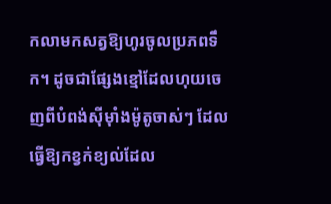កលាមកសត្វឱ្យហូរចូលប្រភពទឹក។ ដូចជាផ្សែងខ្មៅដែលហុយចេញពីបំពង់ស៊ីម៉ាំងម៉ូតូចាស់ៗ ដែលធ្វើឱ្យកខ្វក់ខ្យល់ដែល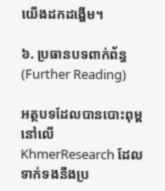យើងដកដង្ហើម។

៦. ប្រធានបទពាក់ព័ន្ធ (Further Reading)

អត្ថបទដែលបានបោះពុម្ពនៅលើ KhmerResearch ដែលទាក់ទងនឹងប្រ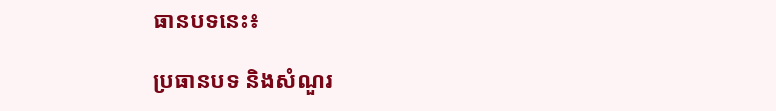ធានបទនេះ៖

ប្រធានបទ និងសំណួរ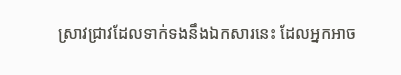ស្រាវជ្រាវដែលទាក់ទងនឹងឯកសារនេះ ដែលអ្នកអាច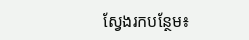ស្វែងរកបន្ថែម៖